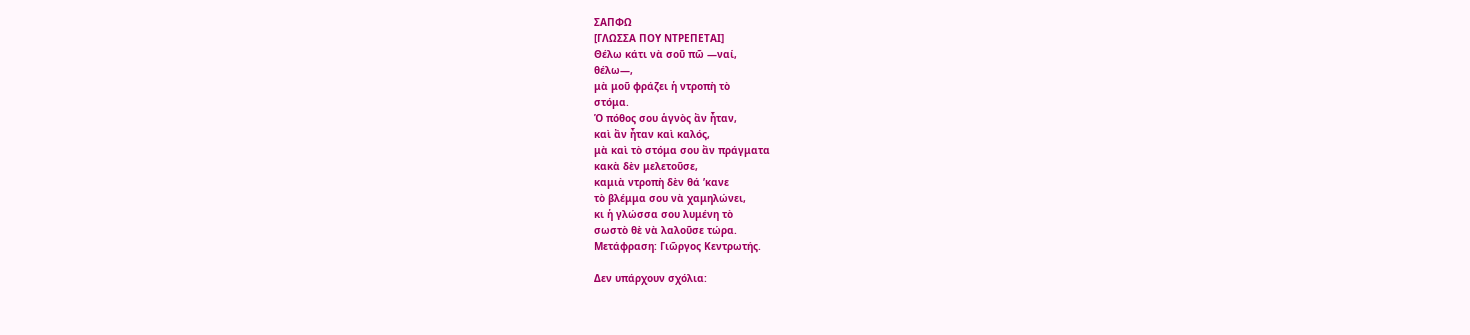ΣΑΠΦΩ
[ΓΛΩΣΣΑ ΠΟΥ ΝΤΡΕΠΕΤΑΙ]
Θέλω κάτι νὰ σοῦ πῶ —ναί,
θέλω—,
μὰ μοῦ φράζει ἡ ντροπὴ τὸ
στόμα.
Ὁ πόθος σου ἁγνὸς ἂν ἦταν,
καὶ ἂν ἦταν καὶ καλός,
μὰ καὶ τὸ στόμα σου ἂν πράγματα
κακὰ δὲν μελετοῦσε,
καμιὰ ντροπὴ δὲν θά ’κανε
τὸ βλέμμα σου νὰ χαμηλώνει,
κι ἡ γλώσσα σου λυμένη τὸ
σωστὸ θὲ νὰ λαλοῦσε τώρα.
Μετάφραση: Γιῶργος Κεντρωτής.

Δεν υπάρχουν σχόλια: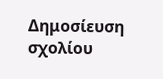Δημοσίευση σχολίου